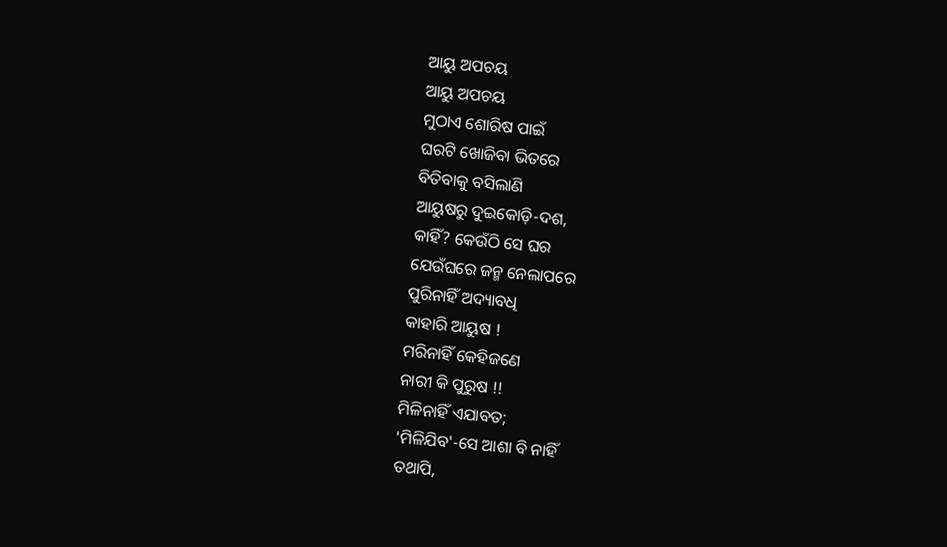ଆୟୁ ଅପଚୟ
ଆୟୁ ଅପଚୟ
ମୁଠାଏ ଶୋରିଷ ପାଇଁ
ଘରଟି ଖୋଜିବା ଭିତରେ
ବିତିବାକୁ ବସିଲାଣି
ଆୟୁଷରୁ ଦୁଇକୋଡ଼ି-ଦଶ,
କାହିଁ? କେଉଁଠି ସେ ଘର
ଯେଉଁଘରେ ଜନ୍ମ ନେଲାପରେ
ପୁରିନାହିଁ ଅଦ୍ୟାବଧି
କାହାରି ଆୟୁଷ !
ମରିନାହିଁ କେହିଜଣେ
ନାରୀ କି ପୁରୁଷ !!
ମିଳିନାହିଁ ଏଯାବତ;
'ମିଳିଯିବ'-ସେ ଆଶା ବି ନାହିଁ
ତଥାପି,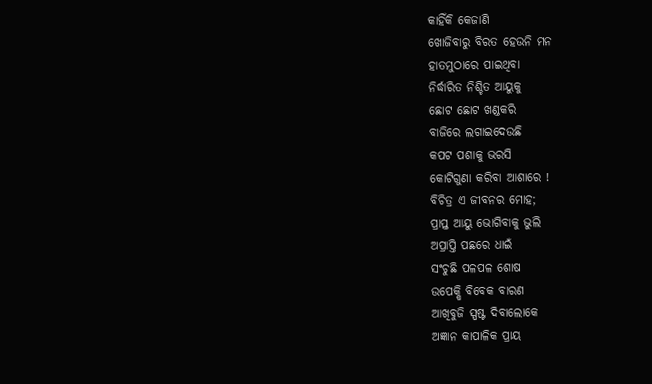କାହିଁକି କେଜାଣି
ଖୋଜିବାରୁ ବିରତ ହେଉନି ମନ
ହାତମୁଠାରେ ପାଇଥିବା
ନିର୍ଦ୍ଧାରିତ ନିଶ୍ଚିତ ଆୟୁକୁ
ଛୋଟ ଛୋଟ ଖଣ୍ଡକରି
ବାଜିରେ ଲଗାଇଦେଉଛି
କପଟ ପଶାକୁ ଭରସି
କୋଟିଗୁଣା କରିବା ଆଶାରେ !
ବିଚିତ୍ର ଏ ଜୀବନର ମୋହ;
ପ୍ରାପ୍ତ ଆୟୁ ଭୋଗିବାକୁ ଭୁଲି
ଅପ୍ରାପ୍ତି ପଛରେ ଧାଇଁ
ସଂଚୁଛି ପଳପଳ ଶୋଷ
ଉପେକ୍ଷି ବିବେକ ବାରଣ
ଆଖିବୁଜି ସ୍ପଷ୍ଟ ଦିବାଲୋକେ
ଅଜ୍ଞାନ କାପାଳିକ ପ୍ରାୟ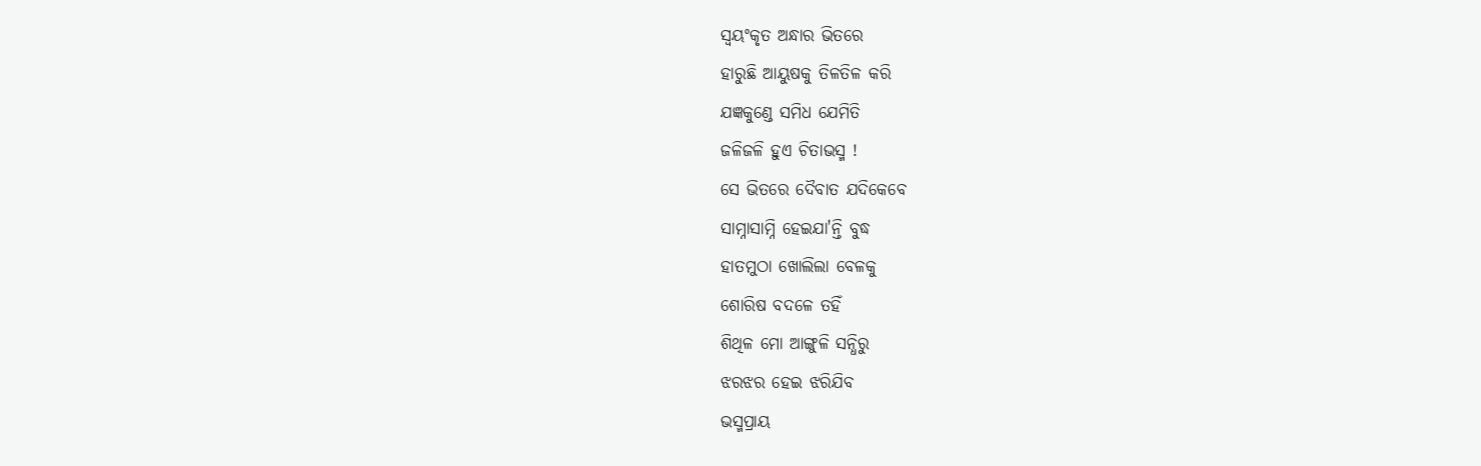ସ୍ବୟଂକୃତ ଅନ୍ଧାର ଭିତରେ
ହାରୁଛି ଆୟୁଷକୁ ତିଳତିଳ କରି
ଯଜ୍ଞକୁଣ୍ଡେ ସମିଧ ଯେମିତି
ଜଳିଜଳି ହୁଏ ଚିତାଭସ୍ମ !
ସେ ଭିତରେ ଦୈବାତ ଯଦିକେବେ
ସାମ୍ନାସାମ୍ନି ହେଇଯା'ନ୍ତି ବୁଦ୍ଧ
ହାତମୁଠା ଖୋଲିଲା ବେଳକୁ
ଶୋରିଷ ବଦଳେ ତହିଁ
ଶିଥିଳ ମୋ ଆଙ୍ଗୁଳି ସନ୍ଧିରୁ
ଝରଝର ହେଇ ଝରିଯିବ
ଭସ୍ମପ୍ରାୟ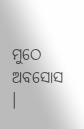ମୁଠେ ଅବସୋସ ।